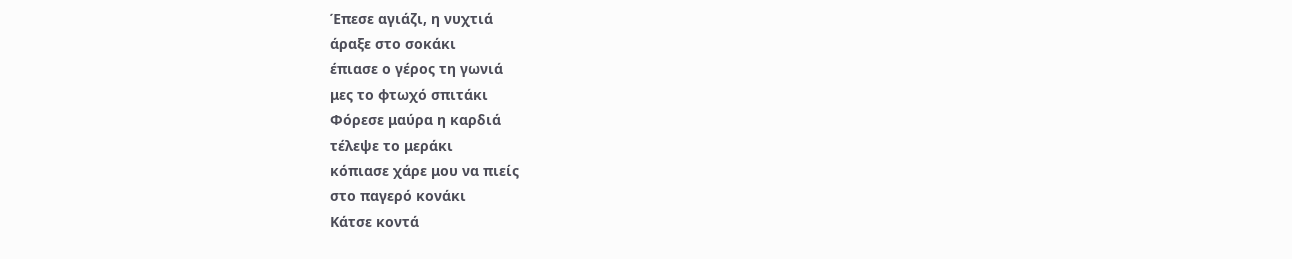Έπεσε αγιάζι, η νυχτιά
άραξε στο σοκάκι
έπιασε ο γέρος τη γωνιά
μες το φτωχό σπιτάκι
Φόρεσε μαύρα η καρδιά
τέλεψε το μεράκι
κόπιασε χάρε μου να πιείς
στο παγερό κονάκι
Κάτσε κοντά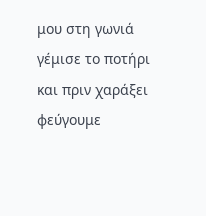μου στη γωνιά
γέμισε το ποτήρι
και πριν χαράξει φεύγουμε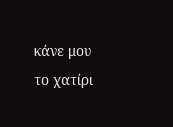κάνε μου το χατίρι